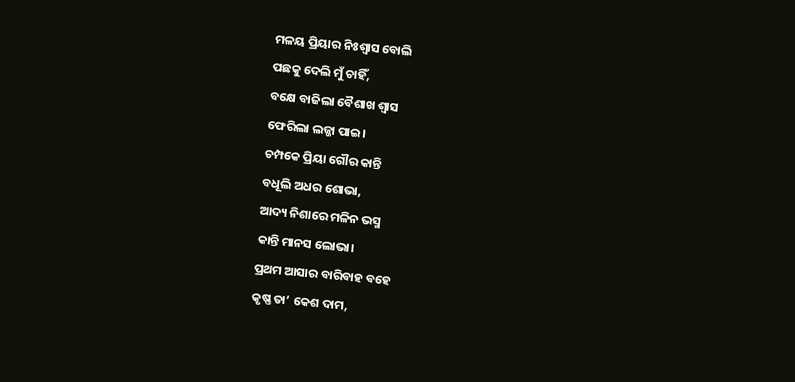ମଳୟ ପ୍ରିୟାର ନିଃଶ୍ୱାସ ବୋଲି
ପଛକୁ ଦେଲି ମୁଁ ଚାହିଁ,
ବକ୍ଷେ ବାଜିଲା ବୈଶାଖ ଶ୍ୱାସ
ଫେରିଲା ଲଜ୍ଜା ପାଇ।
ଚମ୍ପକେ ପ୍ରିୟା ଗୌର କାନ୍ତି
ବଧୂଲି ଅଧର ଶୋଭା,
ଆଦ୍ୟ ନିଶାରେ ମଳିନ ଭସ୍ମ
କାନ୍ତି ମାନସ ଲୋଭା।
ପ୍ରଥମ ଆସାର ବାରିବାହ ବହେ
କୃଷ୍ଣ ତା’ କେଶ ଦାମ,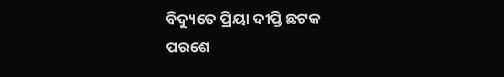ବିଦ୍ୟୁତେ ପ୍ରିୟା ଦୀପ୍ତି ଛଟକ
ପରଶେ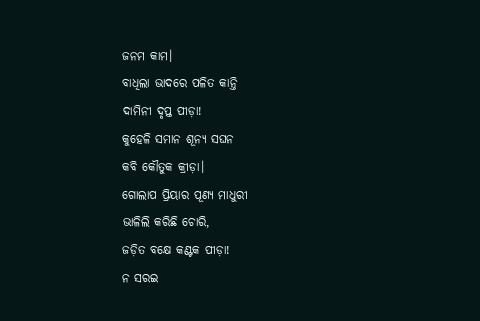ଜନମ କାମ।
ବାଧିଲା ଭାଦରେ ପଳିତ କାନ୍ତି
ଦାମିନୀ ଦୃପ୍ତ ପୀଡ଼ା!
କୁହେଳି ସମାନ ଶୂନ୍ୟ ସଘନ
କବି କୌତୁକ କ୍ରୀଡ଼ା।
ଗୋଲାପ ପ୍ରିୟାର ପୂଣ୍ୟ ମାଧୁରୀ
ଭାଳିଲି କରିଛି ଚୋରି,
ଜଡ଼ିତ ବକ୍ଷେ କଣ୍ଟକ ପୀଡ଼ା!
ନ ସରଇ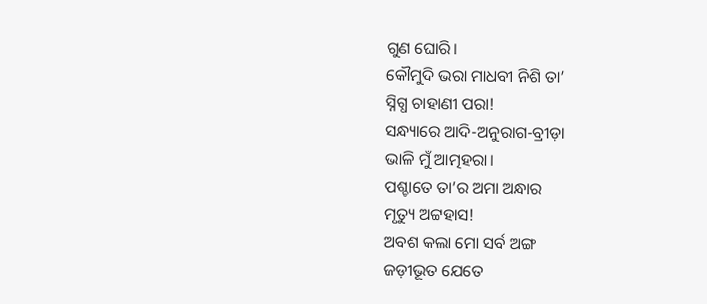ଗୁଣ ଘୋରି।
କୌମୁଦି ଭରା ମାଧବୀ ନିଶି ତା’
ସ୍ନିଗ୍ଧ ଚାହାଣୀ ପରା!
ସନ୍ଧ୍ୟାରେ ଆଦି-ଅନୁରାଗ-ବ୍ରୀଡ଼ା
ଭାଳି ମୁଁ ଆତ୍ମହରା।
ପଶ୍ଚାତେ ତା’ର ଅମା ଅନ୍ଧାର
ମୃତ୍ୟୁ ଅଟ୍ଟହାସ!
ଅବଶ କଲା ମୋ ସର୍ବ ଅଙ୍ଗ
ଜଡ଼ୀଭୂତ ଯେତେ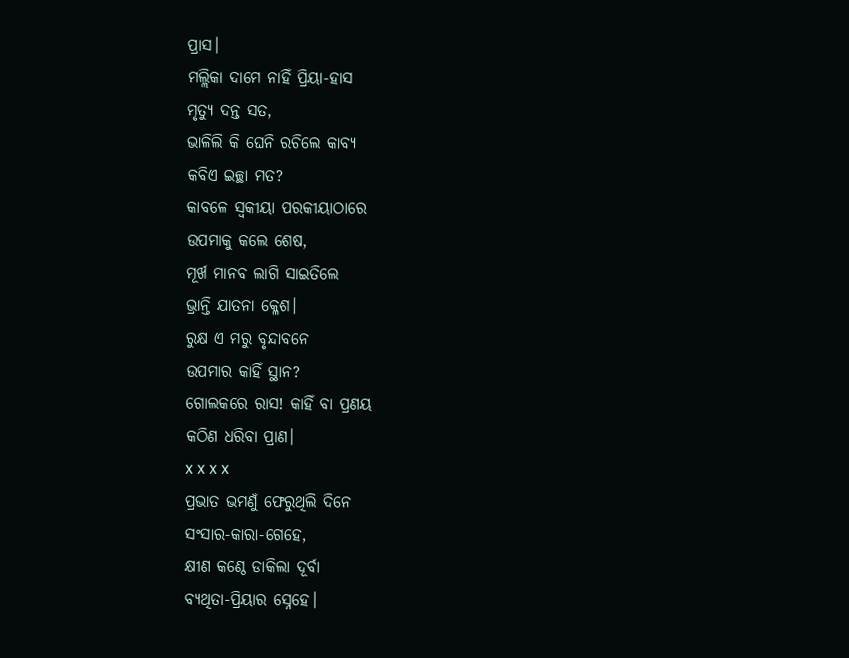ପ୍ରାସ।
ମଲ୍ଲିକା ଦାମେ ନାହିଁ ପ୍ରିୟା-ହାସ
ମୃତ୍ୟୁ ଦନ୍ତ ସତ,
ଭାଳିଲି କି ଘେନି ରଚିଲେ କାବ୍ୟ
କବିଏ ଇଚ୍ଛା ମତ?
କାବଳେ ସ୍ୱକୀୟା ପରକୀୟାଠାରେ
ଉପମାକୁ କଲେ ଶେଷ,
ମୂର୍ଖ ମାନବ ଲାଗି ସାଇତିଲେ
ଭ୍ରାନ୍ତି ଯାତନା କ୍ଳେଶ।
ରୁକ୍ଷ ଏ ମରୁ ବୃନ୍ଦାବନେ
ଉପମାର କାହିଁ ସ୍ଥାନ?
ଗୋଲକରେ ରାସ! କାହିଁ ବା ପ୍ରଣୟ
କଠିଣ ଧରିବା ପ୍ରାଣ।
x x x x
ପ୍ରଭାତ ଭମଣୁଁ ଫେରୁଥିଲି ଦିନେ
ସଂସାର-କାରା-ଗେହେ,
କ୍ଷୀଣ କଣ୍ଠେ ଡାକିଲା ଦୂର୍ବା
ବ୍ୟଥିତା-ପ୍ରିୟାର ସ୍ନେହେ।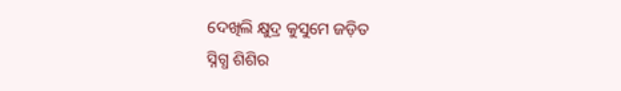ଦେଖିଲି କ୍ଷୁଦ୍ର କୁସୁମେ ଜଡ଼ିତ
ସ୍ନିଗ୍ଧ ଶିଶିର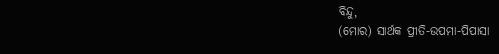ବିନ୍ଦୁ,
(ମୋର) ସାର୍ଥକ ପ୍ରୀତି-ଉପମା-ପିପାସା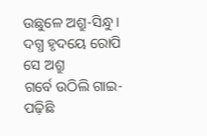ଉଛୁଳେ ଅଶ୍ରୁ-ସିନ୍ଧୁ।
ଦଗ୍ଧ ହୃଦୟେ ରୋପି ସେ ଅଶ୍ରୁ
ଗର୍ବେ ଉଠିଲି ଗାଇ-
ପଢ଼ିଛି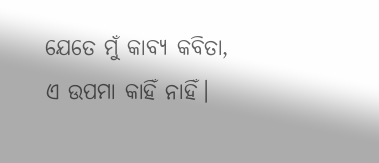ଯେତେ ମୁଁ କାବ୍ୟ କବିତା,
ଏ ଉପମା କାହିଁ ନାହିଁ।